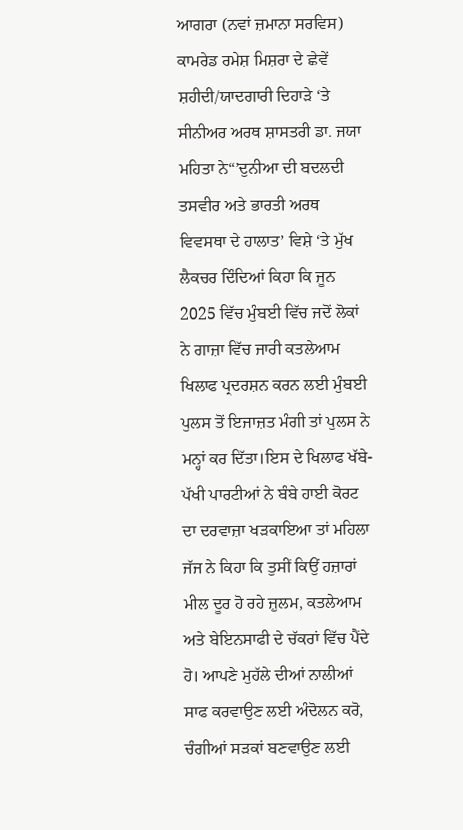ਆਗਰਾ (ਨਵਾਂ ਜ਼ਮਾਨਾ ਸਰਵਿਸ)
ਕਾਮਰੇਡ ਰਮੇਸ਼ ਮਿਸ਼ਰਾ ਦੇ ਛੇਵੇਂ ਸ਼ਹੀਦੀ/ਯਾਦਗਾਰੀ ਦਿਹਾੜੇ ‘ਤੇ ਸੀਨੀਅਰ ਅਰਥ ਸ਼ਾਸਤਰੀ ਡਾ. ਜਯਾ ਮਹਿਤਾ ਨੇ“’ਦੁਨੀਆ ਦੀ ਬਦਲਦੀ ਤਸਵੀਰ ਅਤੇ ਭਾਰਤੀ ਅਰਥ ਵਿਵਸਥਾ ਦੇ ਹਾਲਾਤ’ ਵਿਸ਼ੇ ‘ਤੇ ਮੁੱਖ ਲੈਕਚਰ ਦਿੰਦਿਆਂ ਕਿਹਾ ਕਿ ਜੂਨ 2025 ਵਿੱਚ ਮੁੰਬਈ ਵਿੱਚ ਜਦੋਂ ਲੋਕਾਂ ਨੇ ਗਾਜ਼ਾ ਵਿੱਚ ਜਾਰੀ ਕਤਲੇਆਮ ਖਿਲਾਫ ਪ੍ਰਦਰਸ਼ਨ ਕਰਨ ਲਈ ਮੁੰਬਈ ਪੁਲਸ ਤੋਂ ਇਜਾਜ਼ਤ ਮੰਗੀ ਤਾਂ ਪੁਲਸ ਨੇ ਮਨ੍ਹਾਂ ਕਰ ਦਿੱਤਾ।ਇਸ ਦੇ ਖਿਲਾਫ ਖੱਬੇ-ਪੱਖੀ ਪਾਰਟੀਆਂ ਨੇ ਬੰਬੇ ਹਾਈ ਕੋਰਟ ਦਾ ਦਰਵਾਜ਼ਾ ਖੜਕਾਇਆ ਤਾਂ ਮਹਿਲਾ ਜੱਜ ਨੇ ਕਿਹਾ ਕਿ ਤੁਸੀਂ ਕਿਉਂ ਹਜ਼ਾਰਾਂ ਮੀਲ ਦੂਰ ਹੋ ਰਹੇ ਜ਼ੁਲਮ, ਕਤਲੇਆਮ ਅਤੇ ਬੇਇਨਸਾਫੀ ਦੇ ਚੱਕਰਾਂ ਵਿੱਚ ਪੈਂਦੇ ਹੋ। ਆਪਣੇ ਮੁਹੱਲੇ ਦੀਆਂ ਨਾਲੀਆਂ ਸਾਫ ਕਰਵਾਉਣ ਲਈ ਅੰਦੋਲਨ ਕਰੋ, ਚੰਗੀਆਂ ਸੜਕਾਂ ਬਣਵਾਉਣ ਲਈ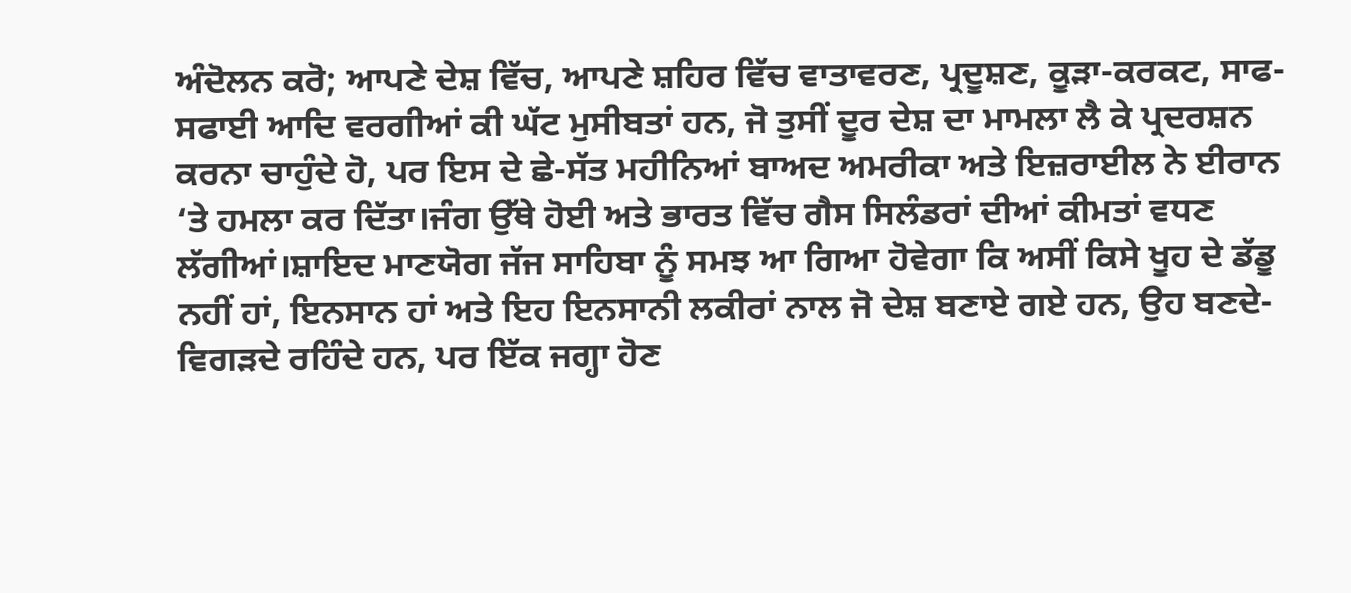ਅੰਦੋਲਨ ਕਰੋ; ਆਪਣੇ ਦੇਸ਼ ਵਿੱਚ, ਆਪਣੇ ਸ਼ਹਿਰ ਵਿੱਚ ਵਾਤਾਵਰਣ, ਪ੍ਰਦੂਸ਼ਣ, ਕੂੜਾ-ਕਰਕਟ, ਸਾਫ-ਸਫਾਈ ਆਦਿ ਵਰਗੀਆਂ ਕੀ ਘੱਟ ਮੁਸੀਬਤਾਂ ਹਨ, ਜੋ ਤੁਸੀਂ ਦੂਰ ਦੇਸ਼ ਦਾ ਮਾਮਲਾ ਲੈ ਕੇ ਪ੍ਰਦਰਸ਼ਨ ਕਰਨਾ ਚਾਹੁੰਦੇ ਹੋ, ਪਰ ਇਸ ਦੇ ਛੇ-ਸੱਤ ਮਹੀਨਿਆਂ ਬਾਅਦ ਅਮਰੀਕਾ ਅਤੇ ਇਜ਼ਰਾਈਲ ਨੇ ਈਰਾਨ ‘ਤੇ ਹਮਲਾ ਕਰ ਦਿੱਤਾ।ਜੰਗ ਉੱਥੇ ਹੋਈ ਅਤੇ ਭਾਰਤ ਵਿੱਚ ਗੈਸ ਸਿਲੰਡਰਾਂ ਦੀਆਂ ਕੀਮਤਾਂ ਵਧਣ ਲੱਗੀਆਂ।ਸ਼ਾਇਦ ਮਾਣਯੋਗ ਜੱਜ ਸਾਹਿਬਾ ਨੂੰ ਸਮਝ ਆ ਗਿਆ ਹੋਵੇਗਾ ਕਿ ਅਸੀਂ ਕਿਸੇ ਖੂਹ ਦੇ ਡੱਡੂ ਨਹੀਂ ਹਾਂ, ਇਨਸਾਨ ਹਾਂ ਅਤੇ ਇਹ ਇਨਸਾਨੀ ਲਕੀਰਾਂ ਨਾਲ ਜੋ ਦੇਸ਼ ਬਣਾਏ ਗਏ ਹਨ, ਉਹ ਬਣਦੇ-ਵਿਗੜਦੇ ਰਹਿੰਦੇ ਹਨ, ਪਰ ਇੱਕ ਜਗ੍ਹਾ ਹੋਣ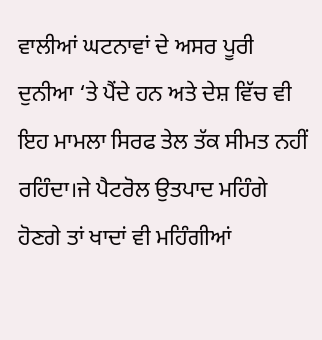ਵਾਲੀਆਂ ਘਟਨਾਵਾਂ ਦੇ ਅਸਰ ਪੂਰੀ ਦੁਨੀਆ ‘ਤੇ ਪੈਂਦੇ ਹਨ ਅਤੇ ਦੇਸ਼ ਵਿੱਚ ਵੀ ਇਹ ਮਾਮਲਾ ਸਿਰਫ ਤੇਲ ਤੱਕ ਸੀਮਤ ਨਹੀਂ ਰਹਿੰਦਾ।ਜੇ ਪੈਟਰੋਲ ਉਤਪਾਦ ਮਹਿੰਗੇ ਹੋਣਗੇ ਤਾਂ ਖਾਦਾਂ ਵੀ ਮਹਿੰਗੀਆਂ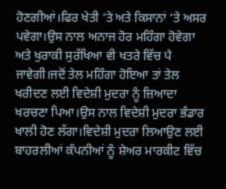ਹੋਣਗੀਆਂ।ਫਿਰ ਖੇਤੀ ‘ਤੇ ਅਤੇ ਕਿਸਾਨਾਂ ‘ਤੇ ਅਸਰ ਪਵੇਗਾ।ਉਸ ਨਾਲ ਅਨਾਜ ਹੋਰ ਮਹਿੰਗਾ ਹੋਵੇਗਾ ਅਤੇ ਖੁਰਾਕੀ ਸੁਰੱਖਿਆ ਵੀ ਖਤਰੇ ਵਿੱਚ ਪੈ ਜਾਵੇਗੀ।ਜਦੋਂ ਤੇਲ ਮਹਿੰਗਾ ਹੋਇਆ ਤਾਂ ਤੇਲ ਖਰੀਦਣ ਲਈ ਵਿਦੇਸ਼ੀ ਮੁਦਰਾ ਨੂੰ ਜ਼ਿਆਦਾ ਖਰਚਣਾ ਪਿਆ।ਉਸ ਨਾਲ ਵਿਦੇਸ਼ੀ ਮੁਦਰਾ ਭੰਡਾਰ ਖਾਲੀ ਹੋਣ ਲੱਗਾ।ਵਿਦੇਸ਼ੀ ਮੁਦਰਾ ਲਿਆਉਣ ਲਈ ਬਾਹਰਲੀਆਂ ਕੰਪਨੀਆਂ ਨੂੰ ਸ਼ੇਅਰ ਮਾਰਕੀਟ ਵਿੱਚ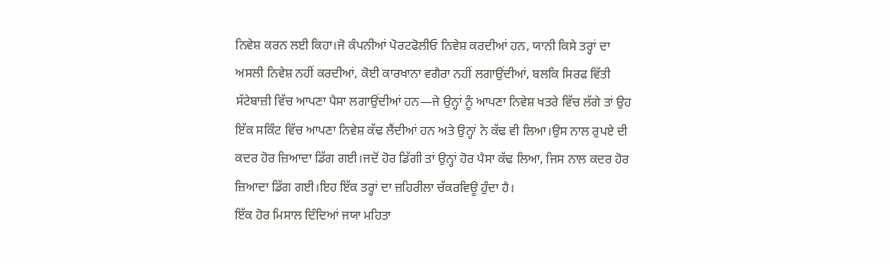ਨਿਵੇਸ਼ ਕਰਨ ਲਈ ਕਿਹਾ।ਜੋ ਕੰਪਨੀਆਂ ਪੋਰਟਫੋਲੀਓ ਨਿਵੇਸ਼ ਕਰਦੀਆਂ ਹਨ, ਯਾਨੀ ਕਿਸੇ ਤਰ੍ਹਾਂ ਦਾ ਅਸਲੀ ਨਿਵੇਸ਼ ਨਹੀਂ ਕਰਦੀਆਂ, ਕੋਈ ਕਾਰਖਾਨਾ ਵਗੈਰਾ ਨਹੀਂ ਲਗਾਉਂਦੀਆਂ, ਬਲਕਿ ਸਿਰਫ ਵਿੱਤੀ ਸੱਟੇਬਾਜ਼ੀ ਵਿੱਚ ਆਪਣਾ ਪੈਸਾ ਲਗਾਉਂਦੀਆਂ ਹਨ—ਜੇ ਉਨ੍ਹਾਂ ਨੂੰ ਆਪਣਾ ਨਿਵੇਸ਼ ਖਤਰੇ ਵਿੱਚ ਲੱਗੇ ਤਾਂ ਉਹ ਇੱਕ ਸਕਿੰਟ ਵਿੱਚ ਆਪਣਾ ਨਿਵੇਸ਼ ਕੱਢ ਲੈਂਦੀਆਂ ਹਨ ਅਤੇ ਉਨ੍ਹਾਂ ਨੇ ਕੱਢ ਵੀ ਲਿਆ।ਉਸ ਨਾਲ ਰੁਪਏ ਦੀ ਕਦਰ ਹੋਰ ਜ਼ਿਆਦਾ ਡਿੱਗ ਗਈ।ਜਦੋਂ ਹੋਰ ਡਿੱਗੀ ਤਾਂ ਉਨ੍ਹਾਂ ਹੋਰ ਪੈਸਾ ਕੱਢ ਲਿਆ, ਜਿਸ ਨਾਲ ਕਦਰ ਹੋਰ ਜ਼ਿਆਦਾ ਡਿੱਗ ਗਈ।ਇਹ ਇੱਕ ਤਰ੍ਹਾਂ ਦਾ ਜ਼ਹਿਰੀਲਾ ਚੱਕਰਵਿਊ ਹੁੰਦਾ ਹੈ।
ਇੱਕ ਹੋਰ ਮਿਸਾਲ ਦਿੰਦਿਆਂ ਜਯਾ ਮਹਿਤਾ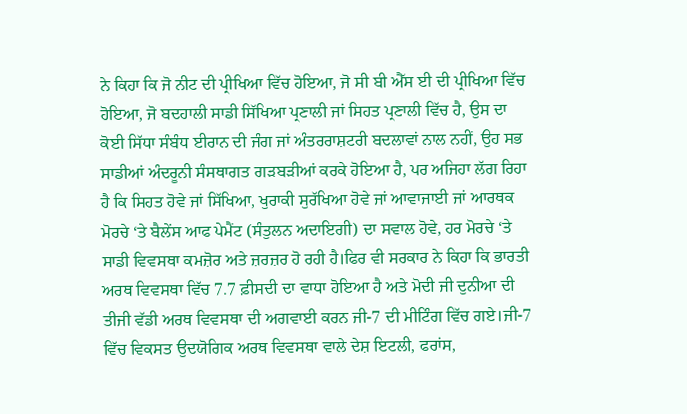ਨੇ ਕਿਹਾ ਕਿ ਜੋ ਨੀਟ ਦੀ ਪ੍ਰੀਖਿਆ ਵਿੱਚ ਹੋਇਆ, ਜੋ ਸੀ ਬੀ ਐੱਸ ਈ ਦੀ ਪ੍ਰੀਖਿਆ ਵਿੱਚ ਹੋਇਆ, ਜੋ ਬਦਹਾਲੀ ਸਾਡੀ ਸਿੱਖਿਆ ਪ੍ਰਣਾਲੀ ਜਾਂ ਸਿਹਤ ਪ੍ਰਣਾਲੀ ਵਿੱਚ ਹੈ, ਉਸ ਦਾ ਕੋਈ ਸਿੱਧਾ ਸੰਬੰਧ ਈਰਾਨ ਦੀ ਜੰਗ ਜਾਂ ਅੰਤਰਰਾਸ਼ਟਰੀ ਬਦਲਾਵਾਂ ਨਾਲ ਨਹੀਂ, ਉਹ ਸਭ ਸਾਡੀਆਂ ਅੰਦਰੂਨੀ ਸੰਸਥਾਗਤ ਗੜਬੜੀਆਂ ਕਰਕੇ ਹੋਇਆ ਹੈ, ਪਰ ਅਜਿਹਾ ਲੱਗ ਰਿਹਾ ਹੈ ਕਿ ਸਿਹਤ ਹੋਵੇ ਜਾਂ ਸਿੱਖਿਆ, ਖੁਰਾਕੀ ਸੁਰੱਖਿਆ ਹੋਵੇ ਜਾਂ ਆਵਾਜਾਈ ਜਾਂ ਆਰਥਕ ਮੋਰਚੇ ‘ਤੇ ਬੈਲੇਂਸ ਆਫ ਪੇਮੈਂਟ (ਸੰਤੁਲਨ ਅਦਾਇਗੀ) ਦਾ ਸਵਾਲ ਹੋਵੇ, ਹਰ ਮੋਰਚੇ ‘ਤੇ ਸਾਡੀ ਵਿਵਸਥਾ ਕਮਜ਼ੋਰ ਅਤੇ ਜ਼ਰਜ਼ਰ ਹੋ ਰਹੀ ਹੈ।ਫਿਰ ਵੀ ਸਰਕਾਰ ਨੇ ਕਿਹਾ ਕਿ ਭਾਰਤੀ ਅਰਥ ਵਿਵਸਥਾ ਵਿੱਚ 7.7 ਫ਼ੀਸਦੀ ਦਾ ਵਾਧਾ ਹੋਇਆ ਹੈ ਅਤੇ ਮੋਦੀ ਜੀ ਦੁਨੀਆ ਦੀ ਤੀਜੀ ਵੱਡੀ ਅਰਥ ਵਿਵਸਥਾ ਦੀ ਅਗਵਾਈ ਕਰਨ ਜੀ-7 ਦੀ ਮੀਟਿੰਗ ਵਿੱਚ ਗਏ।ਜੀ-7 ਵਿੱਚ ਵਿਕਸਤ ਉਦਯੋਗਿਕ ਅਰਥ ਵਿਵਸਥਾ ਵਾਲੇ ਦੇਸ਼ ਇਟਲੀ, ਫਰਾਂਸ,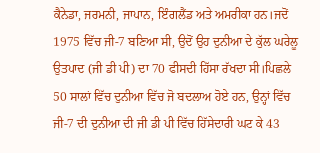ਕੈਨੇਡਾ, ਜਰਮਨੀ, ਜਾਪਾਨ, ਇੰਗਲੈਂਡ ਅਤੇ ਅਮਰੀਕਾ ਹਨ।ਜਦੋਂ 1975 ਵਿੱਚ ਜੀ-7 ਬਣਿਆ ਸੀ, ਉਦੋਂ ਉਹ ਦੁਨੀਆ ਦੇ ਕੁੱਲ ਘਰੇਲੂ ਉਤਪਾਦ (ਜੀ ਡੀ ਪੀ) ਦਾ 70 ਫੀਸਦੀ ਹਿੱਸਾ ਰੱਖਦਾ ਸੀ।ਪਿਛਲੇ 50 ਸਾਲਾਂ ਵਿੱਚ ਦੁਨੀਆ ਵਿੱਚ ਜੋ ਬਦਲਾਅ ਹੋਏ ਹਨ, ਉਨ੍ਹਾਂ ਵਿੱਚ ਜੀ-7 ਦੀ ਦੁਨੀਆ ਦੀ ਜੀ ਡੀ ਪੀ ਵਿੱਚ ਹਿੱਸੇਦਾਰੀ ਘਟ ਕੇ 43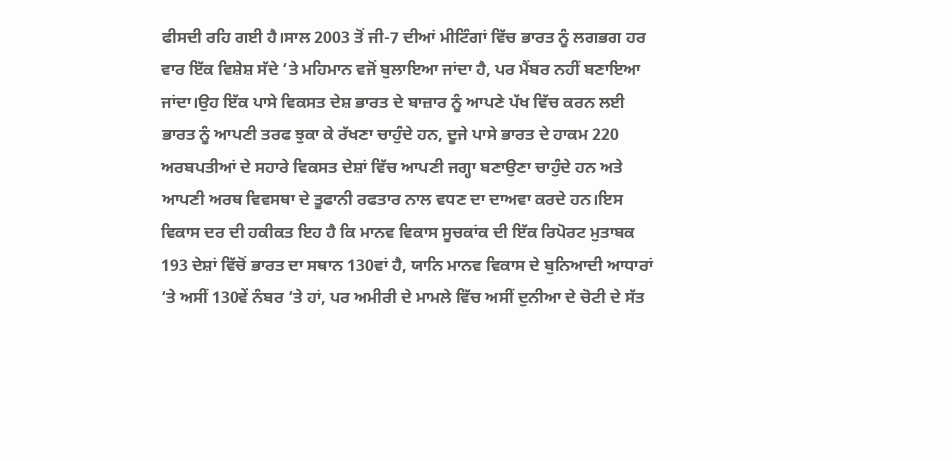ਫੀਸਦੀ ਰਹਿ ਗਈ ਹੈ।ਸਾਲ 2003 ਤੋਂ ਜੀ-7 ਦੀਆਂ ਮੀਟਿੰਗਾਂ ਵਿੱਚ ਭਾਰਤ ਨੂੰ ਲਗਭਗ ਹਰ ਵਾਰ ਇੱਕ ਵਿਸ਼ੇਸ਼ ਸੱਦੇ ‘ਤੇ ਮਹਿਮਾਨ ਵਜੋਂ ਬੁਲਾਇਆ ਜਾਂਦਾ ਹੈ, ਪਰ ਮੈਂਬਰ ਨਹੀਂ ਬਣਾਇਆ ਜਾਂਦਾ।ਉਹ ਇੱਕ ਪਾਸੇ ਵਿਕਸਤ ਦੇਸ਼ ਭਾਰਤ ਦੇ ਬਾਜ਼ਾਰ ਨੂੰ ਆਪਣੇ ਪੱਖ ਵਿੱਚ ਕਰਨ ਲਈ ਭਾਰਤ ਨੂੰ ਆਪਣੀ ਤਰਫ ਝੁਕਾ ਕੇ ਰੱਖਣਾ ਚਾਹੁੰਦੇ ਹਨ, ਦੂਜੇ ਪਾਸੇ ਭਾਰਤ ਦੇ ਹਾਕਮ 220 ਅਰਬਪਤੀਆਂ ਦੇ ਸਹਾਰੇ ਵਿਕਸਤ ਦੇਸ਼ਾਂ ਵਿੱਚ ਆਪਣੀ ਜਗ੍ਹਾ ਬਣਾਉਣਾ ਚਾਹੁੰਦੇ ਹਨ ਅਤੇ ਆਪਣੀ ਅਰਥ ਵਿਵਸਥਾ ਦੇ ਤੂਫਾਨੀ ਰਫਤਾਰ ਨਾਲ ਵਧਣ ਦਾ ਦਾਅਵਾ ਕਰਦੇ ਹਨ।ਇਸ ਵਿਕਾਸ ਦਰ ਦੀ ਹਕੀਕਤ ਇਹ ਹੈ ਕਿ ਮਾਨਵ ਵਿਕਾਸ ਸੂਚਕਾਂਕ ਦੀ ਇੱਕ ਰਿਪੋਰਟ ਮੁਤਾਬਕ 193 ਦੇਸ਼ਾਂ ਵਿੱਚੋਂ ਭਾਰਤ ਦਾ ਸਥਾਨ 130ਵਾਂ ਹੈ, ਯਾਨਿ ਮਾਨਵ ਵਿਕਾਸ ਦੇ ਬੁਨਿਆਦੀ ਆਧਾਰਾਂ ‘ਤੇ ਅਸੀਂ 130ਵੇਂ ਨੰਬਰ ‘ਤੇ ਹਾਂ, ਪਰ ਅਮੀਰੀ ਦੇ ਮਾਮਲੇ ਵਿੱਚ ਅਸੀਂ ਦੁਨੀਆ ਦੇ ਚੋਟੀ ਦੇ ਸੱਤ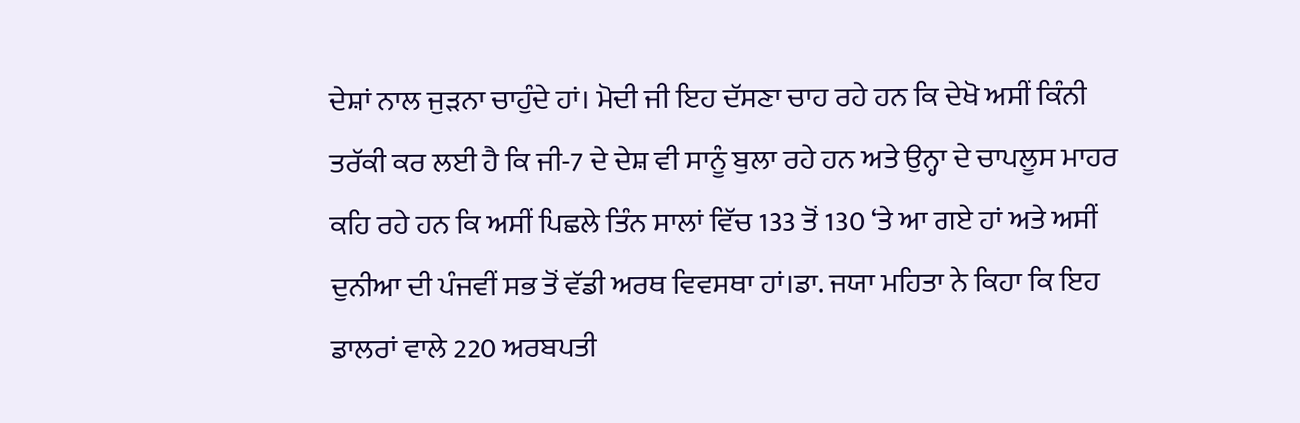ਦੇਸ਼ਾਂ ਨਾਲ ਜੁੜਨਾ ਚਾਹੁੰਦੇ ਹਾਂ। ਮੋਦੀ ਜੀ ਇਹ ਦੱਸਣਾ ਚਾਹ ਰਹੇ ਹਨ ਕਿ ਦੇਖੋ ਅਸੀਂ ਕਿੰਨੀ ਤਰੱਕੀ ਕਰ ਲਈ ਹੈ ਕਿ ਜੀ-7 ਦੇ ਦੇਸ਼ ਵੀ ਸਾਨੂੰ ਬੁਲਾ ਰਹੇ ਹਨ ਅਤੇ ਉਨ੍ਹਾ ਦੇ ਚਾਪਲੂਸ ਮਾਹਰ ਕਹਿ ਰਹੇ ਹਨ ਕਿ ਅਸੀਂ ਪਿਛਲੇ ਤਿੰਨ ਸਾਲਾਂ ਵਿੱਚ 133 ਤੋਂ 130 ‘ਤੇ ਆ ਗਏ ਹਾਂ ਅਤੇ ਅਸੀਂ ਦੁਨੀਆ ਦੀ ਪੰਜਵੀਂ ਸਭ ਤੋਂ ਵੱਡੀ ਅਰਥ ਵਿਵਸਥਾ ਹਾਂ।ਡਾ. ਜਯਾ ਮਹਿਤਾ ਨੇ ਕਿਹਾ ਕਿ ਇਹ ਡਾਲਰਾਂ ਵਾਲੇ 220 ਅਰਬਪਤੀ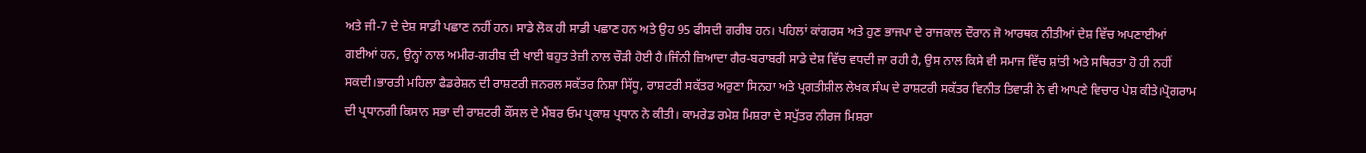ਅਤੇ ਜੀ-7 ਦੇ ਦੇਸ਼ ਸਾਡੀ ਪਛਾਣ ਨਹੀਂ ਹਨ। ਸਾਡੇ ਲੋਕ ਹੀ ਸਾਡੀ ਪਛਾਣ ਹਨ ਅਤੇ ਉਹ 95 ਫੀਸਦੀ ਗਰੀਬ ਹਨ। ਪਹਿਲਾਂ ਕਾਂਗਰਸ ਅਤੇ ਹੁਣ ਭਾਜਪਾ ਦੇ ਰਾਜਕਾਲ ਦੌਰਾਨ ਜੋ ਆਰਥਕ ਨੀਤੀਆਂ ਦੇਸ਼ ਵਿੱਚ ਅਪਣਾਈਆਂ ਗਈਆਂ ਹਨ, ਉਨ੍ਹਾਂ ਨਾਲ ਅਮੀਰ-ਗਰੀਬ ਦੀ ਖਾਈ ਬਹੁਤ ਤੇਜ਼ੀ ਨਾਲ ਚੌੜੀ ਹੋਈ ਹੈ।ਜਿੰਨੀ ਜ਼ਿਆਦਾ ਗੈਰ-ਬਰਾਬਰੀ ਸਾਡੇ ਦੇਸ਼ ਵਿੱਚ ਵਧਦੀ ਜਾ ਰਹੀ ਹੈ, ਉਸ ਨਾਲ ਕਿਸੇ ਵੀ ਸਮਾਜ ਵਿੱਚ ਸ਼ਾਂਤੀ ਅਤੇ ਸਥਿਰਤਾ ਹੋ ਹੀ ਨਹੀਂ ਸਕਦੀ।ਭਾਰਤੀ ਮਹਿਲਾ ਫੈਡਰੇਸ਼ਨ ਦੀ ਰਾਸ਼ਟਰੀ ਜਨਰਲ ਸਕੱਤਰ ਨਿਸ਼ਾ ਸਿੱਧੂ, ਰਾਸ਼ਟਰੀ ਸਕੱਤਰ ਅਰੁਣਾ ਸਿਨਹਾ ਅਤੇ ਪ੍ਰਗਤੀਸ਼ੀਲ ਲੇਖਕ ਸੰਘ ਦੇ ਰਾਸ਼ਟਰੀ ਸਕੱਤਰ ਵਿਨੀਤ ਤਿਵਾੜੀ ਨੇ ਵੀ ਆਪਣੇ ਵਿਚਾਰ ਪੇਸ਼ ਕੀਤੇ।ਪ੍ਰੋਗਰਾਮ ਦੀ ਪ੍ਰਧਾਨਗੀ ਕਿਸਾਨ ਸਭਾ ਦੀ ਰਾਸ਼ਟਰੀ ਕੌਂਸਲ ਦੇ ਮੈਂਬਰ ਓਮ ਪ੍ਰਕਾਸ਼ ਪ੍ਰਧਾਨ ਨੇ ਕੀਤੀ। ਕਾਮਰੇਡ ਰਮੇਸ਼ ਮਿਸ਼ਰਾ ਦੇ ਸਪੁੱਤਰ ਨੀਰਜ ਮਿਸ਼ਰਾ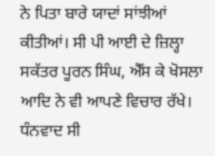ਨੇ ਪਿਤਾ ਬਾਰੇ ਯਾਦਾਂ ਸਾਂਝੀਆਂ ਕੀਤੀਆਂ। ਸੀ ਪੀ ਆਈ ਦੇ ਜ਼ਿਲ੍ਹਾ ਸਕੱਤਰ ਪੂਰਨ ਸਿੰਘ, ਐੱਸ ਕੇ ਖੋਸਲਾ ਆਦਿ ਨੇ ਵੀ ਆਪਣੇ ਵਿਚਾਰ ਰੱਖੇ। ਧੰਨਵਾਦ ਸੀ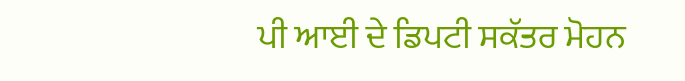ਪੀ ਆਈ ਦੇ ਡਿਪਟੀ ਸਕੱਤਰ ਮੋਹਨ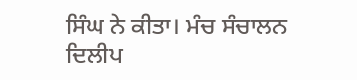ਸਿੰਘ ਨੇ ਕੀਤਾ। ਮੰਚ ਸੰਚਾਲਨ ਦਿਲੀਪ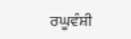ਰਘੂਵੰਸ਼ੀ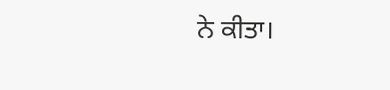ਨੇ ਕੀਤਾ।